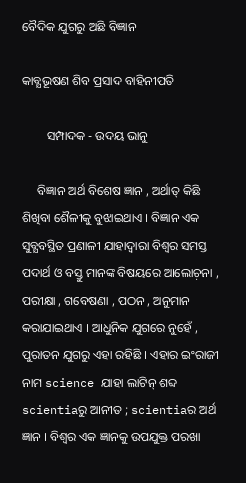ବୈଦିକ ଯୁଗରୁ ଅଛି ବିଜ୍ଞାନ

କାବ୍ଯଭୂଷଣ ଶିବ ପ୍ରସାଦ ବାହିନୀପତି

        ସମ୍ପାଦକ - ଉଦୟ ଭାନୁ

     ବିଜ୍ଞାନ ଅର୍ଥ ବିଶେଷ ଜ୍ଞାନ , ଅର୍ଥାତ୍‌ କିଛି ଶିଖିବା ଶୈଳୀକୁ ବୁଝାଇଥାଏ । ବିଜ୍ଞାନ ଏକ ସୁବ୍ଯବସ୍ଥିତ ପ୍ରଣାଳୀ ଯାହାଦ୍ୱାରା ବିଶ୍ବର ସମସ୍ତ ପଦାର୍ଥ ଓ ବସ୍ତୁ ମାନଙ୍କ ବିଷୟରେ ଆଲୋଚ଼ନା , ପରୀକ୍ଷା , ଗବେଷଣା , ପଠନ , ଅନୁମାନ କରାଯାଇଥାଏ । ଆଧୁନିକ ଯୁଗରେ ନୁହେଁ , ପୁରାତନ ଯୁଗରୁ ଏହା ରହିଛି । ଏହାର ଇଂରାଜୀ ନାମ science ଯାହା ଲାଟିନ୍‌ ଶବ୍ଦ scientiaରୁ ଆନୀତ ; scientiaର ଅର୍ଥ ଜ୍ଞାନ । ବିଶ୍ବର ଏକ ଜ୍ଞାନକୁ ଉପଯୁକ୍ତ ପରଖା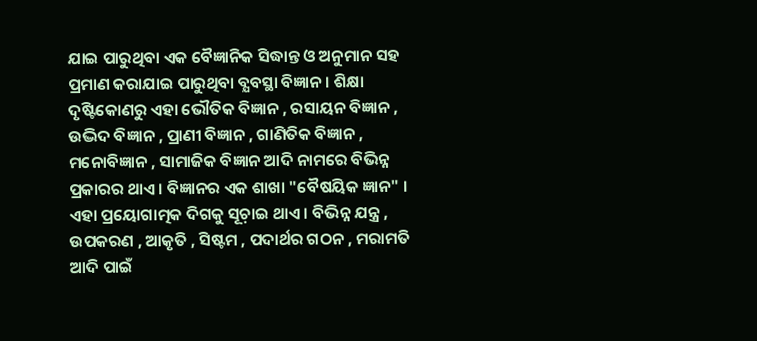ଯାଇ ପାରୁଥିବା ଏକ ବୈଜ୍ଞାନିକ ସିଦ୍ଧାନ୍ତ ଓ ଅନୁମାନ ସହ ପ୍ରମାଣ କରାଯାଇ ପାରୁଥିବା ବ୍ଯବସ୍ଥା ବିଜ୍ଞାନ । ଶିକ୍ଷା ଦୃଷ୍ଟିକୋଣରୁ ଏହା ଭୌତିକ ବିଜ୍ଞାନ , ରସାୟନ ବିଜ୍ଞାନ , ଉଦ୍ଭିଦ ବିଜ୍ଞାନ , ପ୍ରାଣୀ ବିଜ୍ଞାନ , ଗାଣିତିକ ବିଜ୍ଞାନ , ମନୋବିଜ୍ଞାନ , ସାମାଜିକ ବିଜ୍ଞାନ ଆଦି ନାମରେ ବିଭିନ୍ନ ପ୍ରକାରର ଥାଏ । ବିଜ୍ଞାନର ଏକ ଶାଖା "ବୈଷୟିକ ଜ୍ଞାନ" । ଏହା ପ୍ରୟୋଗାତ୍ମକ ଦିଗକୁ ସୂଚ଼ାଇ ଥାଏ । ବିଭିନ୍ନ ଯନ୍ତ୍ର , ଉପକରଣ , ଆକୃତି , ସିଷ୍ଟମ , ପଦାର୍ଥର ଗଠନ , ମରାମତି ଆଦି ପାଇଁ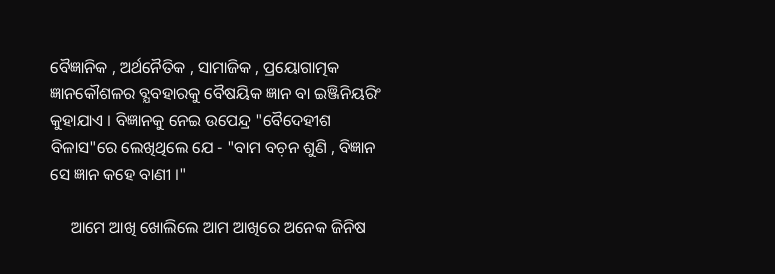ବୈଜ୍ଞାନିକ , ଅର୍ଥନୈତିକ , ସାମାଜିକ , ପ୍ରୟୋଗାତ୍ମକ ଜ୍ଞାନକୌଶଳର ବ୍ଯବହାରକୁ ବୈଷୟିକ ଜ୍ଞାନ ବା ଇଞ୍ଜିନିୟରିଂ କୁହାଯାଏ । ବିଜ୍ଞାନକୁ ନେଇ ଉପେନ୍ଦ୍ର "ବୈଦେହୀଶ ବିଳାସ"ରେ ଲେଖିଥିଲେ ଯେ - "ବାମ ବଚ଼ନ ଶୁଣି , ବିଜ୍ଞାନ ସେ ଜ୍ଞାନ କହେ ବାଣୀ ।"

     ଆମେ ଆଖି ଖୋଲିଲେ ଆମ ଆଖିରେ ଅନେକ ଜିନିଷ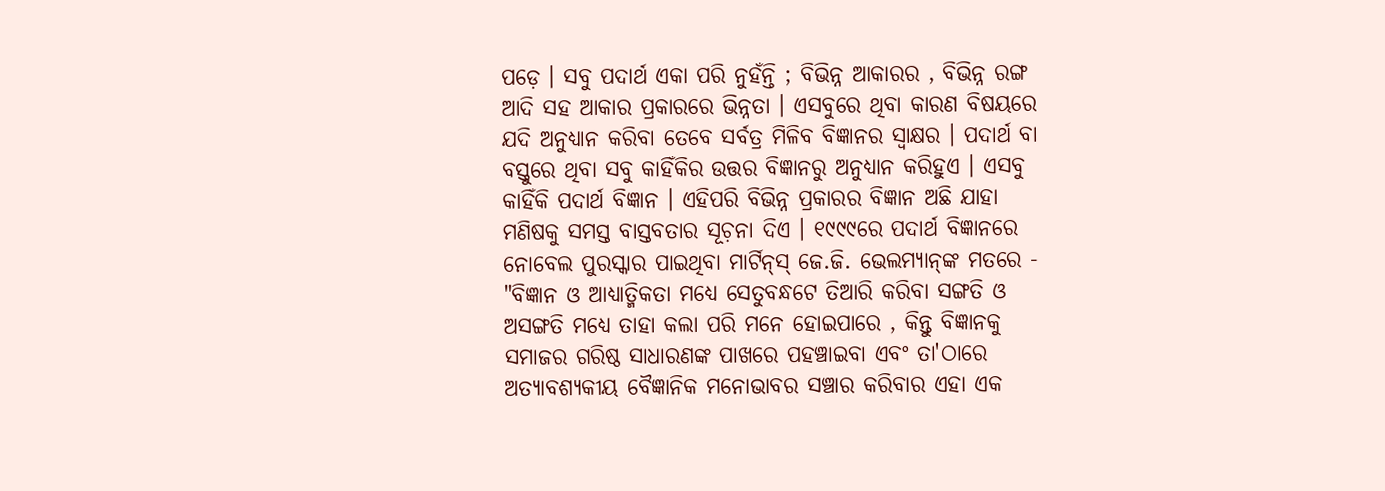ପଡ଼େ । ସବୁ ପଦାର୍ଥ ଏକା ପରି ନୁହଁନ୍ତି ; ବିଭିନ୍ନ ଆକାରର , ବିଭିନ୍ନ ରଙ୍ଗ ଆଦି ସହ ଆକାର ପ୍ରକାରରେ ଭିନ୍ନତା । ଏସବୁରେ ଥିବା କାରଣ ବିଷୟରେ ଯଦି ଅନୁଧ୍ୟାନ କରିବା ତେବେ ସର୍ବତ୍ର ମିଳିବ ବିଜ୍ଞାନର ସ୍ବାକ୍ଷର । ପଦାର୍ଥ ବା ବସ୍ତୁରେ ଥିବା ସବୁ କାହିଁକିର ଉତ୍ତର ବିଜ୍ଞାନରୁ ଅନୁଧ୍ୟାନ କରିହୁଏ । ଏସବୁ କାହିଁକି ପଦାର୍ଥ ବିଜ୍ଞାନ । ଏହିପରି ବିଭିନ୍ନ ପ୍ରକାରର ବିଜ୍ଞାନ ଅଛି ଯାହା ମଣିଷକୁ ସମସ୍ତ ବାସ୍ତବତାର ସୂଚ଼ନା ଦିଏ । ୧୯୯୯ରେ ପଦାର୍ଥ ବିଜ୍ଞାନରେ ନୋବେଲ ପୁରସ୍କାର ପାଇଥିବା ମାର୍ଟିନ୍‌ସ୍‌ ଜେ.ଜି. ଭେଲମ୍ଯାନ୍‌ଙ୍କ ମତରେ - "ବିଜ୍ଞାନ ଓ ଆଧ୍ଯାତ୍ମିକତା ମଧ୍ୟେ ସେତୁବନ୍ଧଟେ ତିଆରି କରିବା ସଙ୍ଗତି ଓ ଅସଙ୍ଗତି ମଧ୍ଯେ ତାହା କଲା ପରି ମନେ ହୋଇପାରେ , କିନ୍ତୁ ବିଜ୍ଞାନକୁ ସମାଜର ଗରିଷ୍ଠ ସାଧାରଣଙ୍କ ପାଖରେ ପହଞ୍ଚାଇବା ଏବଂ ତା'ଠାରେ ଅତ୍ଯାବଶ୍ଯକୀୟ ବୈଜ୍ଞାନିକ ମନୋଭାବର ସଞ୍ଚାର କରିବାର ଏହା ଏକ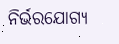ନିର୍ଭରଯୋଗ୍ୟ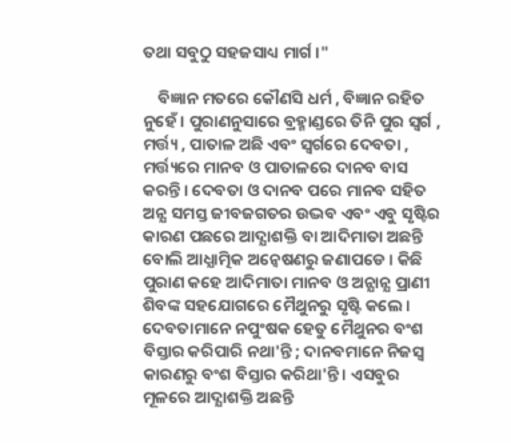ତଥା ସବୁଠୁ ସହଜସାଧ୍ୟ ମାର୍ଗ ।"

    ବିଜ୍ଞାନ ମତରେ କୌଣସି ଧର୍ମ , ବିଜ୍ଞାନ ରହିତ ନୁହେଁ । ପୁରାଣନୁସାରେ ବ୍ରହ୍ମାଣ୍ଡରେ ତିନି ପୁର ସ୍ବର୍ଗ , ମର୍ତ୍ତ୍ୟ , ପାତାଳ ଅଛି ଏବଂ ସ୍ବର୍ଗରେ ଦେବତା , ମର୍ତ୍ତ୍ୟରେ ମାନବ ଓ ପାତାଳରେ ଦାନବ ବାସ କରନ୍ତି । ଦେବତା ଓ ଦାନବ ପରେ ମାନବ ସହିତ ଅନ୍ଯ ସମସ୍ତ ଜୀବଜଗତର ଉଦ୍ଭବ ଏବଂ ଏବୁ ସୃଷ୍ଟିର କାରଣ ପଛରେ ଆଦ୍ଯାଶକ୍ତି ବା ଆଦିମାତା ଅଛନ୍ତି ବୋଲି ଆଧ୍ଯାତ୍ମିକ ଅନ୍ବେଷଣରୁ ଜଣାପଡେ । କିଛି ପୁରାଣ କହେ ଆଦିମାତା ମାନବ ଓ ଅନ୍ଯାନ୍ଯ ପ୍ରାଣୀ ଶିବଙ୍କ ସହଯୋଗରେ ମୈଥୁନରୁ ସୃଷ୍ଟି କଲେ । ଦେବତାମାନେ ନପୁଂଷକ ହେତୁ ମୈଥୁନର ବଂଶ ବିସ୍ତାର କରିପାରି ନଥା'ନ୍ତି ; ଦାନବମାନେ ନିଜସ୍ବ କାରଣରୁ ବଂଶ ବିସ୍ତାର କରିଥା'ନ୍ତି । ଏସବୁର ମୂଳରେ ଆଦ୍ଯାଶକ୍ତି ଅଛନ୍ତି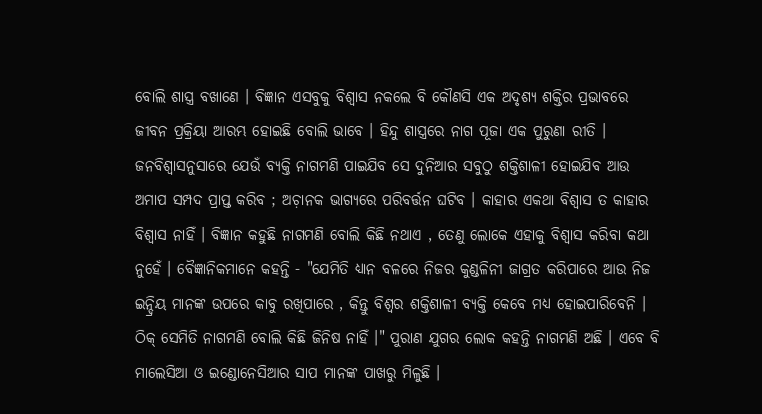ବୋଲି ଶାସ୍ତ୍ର ବଖାଣେ । ବିଜ୍ଞାନ ଏସବୁକୁ ବିଶ୍ୱାସ ନକଲେ ବି କୌଣସି ଏକ ଅଦୃଶ୍ୟ ଶକ୍ତିର ପ୍ରଭାବରେ ଜୀବନ ପ୍ରକ୍ରିୟା ଆରମ୍ଭ ହୋଇଛି ବୋଲି ଭାବେ । ହିନ୍ଦୁ ଶାସ୍ତ୍ରରେ ନାଗ ପୂଜା ଏକ ପୁରୁଣା ରୀତି । ଜନବିଶ୍ବାସନୁସାରେ ଯେଉଁ ବ୍ଯକ୍ତି ନାଗମଣି ପାଇଯିବ ସେ ଦୁନିଆର ସବୁଠୁ ଶକ୍ତିଶାଳୀ ହୋଇଯିବ ଆଉ ଅମାପ ସମ୍ପଦ ପ୍ରାପ୍ତ କରିବ ; ଅଚ଼ାନକ ଭାଗ୍ଯରେ ପରିବର୍ତ୍ତନ ଘଟିବ । କାହାର ଏକଥା ବିଶ୍ବାସ ତ କାହାର ବିଶ୍ବାସ ନାହିଁ । ବିଜ୍ଞାନ କହୁଛି ନାଗମଣି ବୋଲି କିଛି ନଥାଏ , ତେଣୁ ଲୋକେ ଏହାକୁ ବିଶ୍ବାସ କରିବା କଥା ନୁହେଁ । ବୈଜ୍ଞାନିକମାନେ କହନ୍ତି - "ଯେମିତି ଧ୍ୟାନ ବଳରେ ନିଜର କୁଣ୍ଡଳିନୀ ଜାଗ୍ରତ କରିପାରେ ଆଉ ନିଜ ଇନ୍ଦ୍ରିୟ ମାନଙ୍କ ଉପରେ କାବୁ ରଖିପାରେ , କିନ୍ତୁ ବିଶ୍ବର ଶକ୍ତିଶାଳୀ ବ୍ଯକ୍ତି କେବେ ମଧ୍ଯ ହୋଇପାରିବେନି । ଠିକ୍‌ ସେମିତି ନାଗମଣି ବୋଲି କିଛି ଜିନିଷ ନାହିଁ ।" ପୁରାଣ ଯୁଗର ଲୋକ କହନ୍ତି ନାଗମଣି ଅଛି । ଏବେ ବି ମାଲେସିଆ ଓ ଇଣ୍ଡୋନେସିଆର ସାପ ମାନଙ୍କ ପାଖରୁ ମିଳୁଛି ।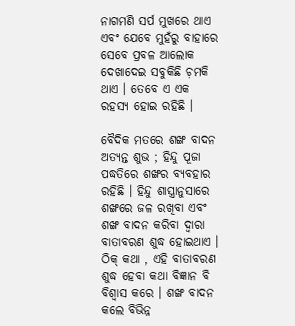ନାଗମଣି ସର୍ପ ମୁଖରେ ଥାଏ ଏବଂ ଯେବେ ମୁହଁରୁ ବାହାରେ ସେବେ ପ୍ରବଳ ଆଲୋକ ଦେଖାଦେଇ ସବୁକିଛି ଚ଼ମକି ଥାଏ । ତେବେ ଏ ଏକ ରହସ୍ୟ ହୋଇ ରହିଛି ।

ବୈଦିକ ମତରେ ଶଙ୍ଖ ବାଦନ ଅତ୍ଯନ୍ତ ଶୁଭ ; ହିନ୍ଦୁ ପୂଜା ପଦ୍ଧତିରେ ଶଙ୍ଖର ବ୍ଯବହାର ରହିଛି । ହିନ୍ଦୁ ଶାସ୍ତ୍ରାନୁସାରେ ଶଙ୍ଖରେ ଜଳ ରଖିବା ଏବଂ ଶଙ୍ଖ ବାଦନ କରିବା ଦ୍ୱାରା ବାତାବରଣ ଶୁଦ୍ଧ ହୋଇଥାଏ । ଠିକ୍‌ କଥା , ଏହି ବାତାବରଣ ଶୁଦ୍ଧ ହେବା କଥା ବିଜ୍ଞାନ ବି ବିଶ୍ବାସ କରେ । ଶଙ୍ଖ ବାଦନ କଲେ ବିଭିନ୍ନ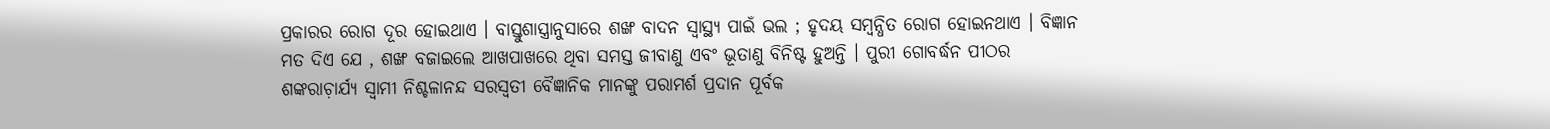ପ୍ରକାରର ରୋଗ ଦୂର ହୋଇଥାଏ । ବାସ୍ତୁଶାସ୍ତ୍ରାନୁସାରେ ଶଙ୍ଖ ବାଦନ ସ୍ବାସ୍ଥ୍ୟ ପାଇଁ ଭଲ ; ହୃଦୟ ସମ୍ବନ୍ଧିତ ରୋଗ ହୋଇନଥାଏ । ବିଜ୍ଞାନ ମତ ଦିଏ ଯେ , ଶଙ୍ଖ ବଜାଇଲେ ଆଖପାଖରେ ଥିବା ସମସ୍ତ ଜୀବାଣୁ ଏବଂ ଭୂତାଣୁ ବିନିଷ୍ଟ ହୁଅନ୍ତି । ପୁରୀ ଗୋବର୍ଦ୍ଧନ ପୀଠର ଶଙ୍କରାଚ଼ାର୍ଯ୍ୟ ସ୍ବାମୀ ନିଶ୍ଚଳାନନ୍ଦ ସରସ୍ୱତୀ ବୈଜ୍ଞାନିକ ମାନଙ୍କୁ ପରାମର୍ଶ ପ୍ରଦାନ ପୂର୍ବକ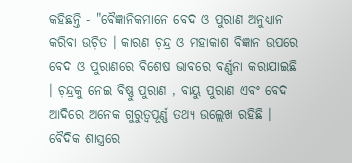କହିଛନ୍ତି - "ବୈଜ୍ଞାନିକମାନେ ବେଦ ଓ ପୁରାଣ ଅନୁଧ୍ୟାନ କରିବା ଉଚ଼ିତ । କାରଣ ଚ଼ନ୍ଦ୍ର ଓ ମହାକାଶ ବିଜ୍ଞାନ ଉପରେ ବେଦ ଓ ପୁରାଣରେ ବିଶେଷ ଭାବରେ ବର୍ଣ୍ଣନା କରାଯାଇଛି । ଚ଼ନ୍ଦ୍ରକୁ ନେଇ ବିଷ୍ଣୁ ପୁରାଣ , ବାୟୁ ପୁରାଣ ଏବଂ ବେଦ ଆଦିରେ ଅନେକ ଗୁରୁତ୍ୱପୂର୍ଣ୍ଣ ତଥ୍ଯ ଉଲ୍ଲେଖ ରହିଛି । ବୈଦିକ ଶାସ୍ତ୍ରରେ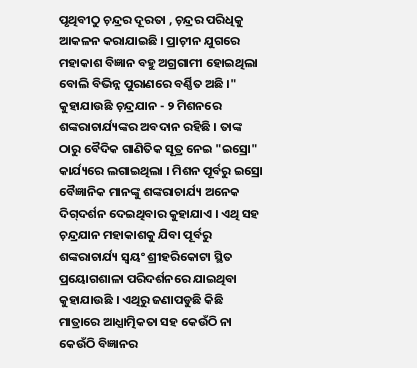ପୃଥିବୀଠୁ ଚ଼ନ୍ଦ୍ରର ଦୂରତା , ଚ଼ନ୍ଦ୍ରର ପରିଧିକୁ ଆକଳନ କରାଯାଇଛି । ପ୍ରାଚ଼ୀନ ଯୁଗରେ ମହାକାଶ ବିଜ୍ଞାନ ବହୁ ଅଗ୍ରଗାମୀ ହୋଇଥିଲା ବୋଲି ବିଭିନ୍ନ ପୁରାଣରେ ବର୍ଣ୍ଣିତ ଅଛି ।" କୁହାଯାଉଛି ଚ଼ନ୍ଦ୍ରଯାନ - ୨ ମିଶନରେ ଶଙ୍କରାଚାର୍ଯ୍ୟଙ୍କର ଅବଦାନ ରହିଛି । ତାଙ୍କ ଠାରୁ ବୈଦିକ ଗାଣିତିକ ସୂତ୍ର ନେଇ "ଇସ୍ରୋ" କାର୍ଯ୍ୟରେ ଲଗାଇଥିଲା । ମିଶନ ପୂର୍ବରୁ ଇସ୍ରୋ ବୈଜ୍ଞାନିକ ମାନଙ୍କୁ ଶଙ୍କରାଚାର୍ଯ୍ୟ ଅନେକ ଦିଗ୍‌ଦର୍ଶନ ଦେଇଥିବାର କୁହାଯାଏ । ଏଥି ସହ ଚ଼ନ୍ଦ୍ରଯାନ ମହାକାଶକୁ ଯିବା ପୂର୍ବରୁ ଶଙ୍କରାଚାର୍ଯ୍ୟ ସ୍ବୟଂ ଶ୍ରୀହରିକୋଟା ସ୍ଥିତ ପ୍ରୟୋଗଶାଳା ପରିଦର୍ଶନରେ ଯାଇଥିବା କୁହାଯାଉଛି । ଏଥିରୁ ଜଣାପଡୁଛି କିଛି ମାତ୍ରାରେ ଆଧ୍ଯାତ୍ମିକତା ସହ କେଉଁଠି ନା କେଉଁଠି ବିଜ୍ଞାନର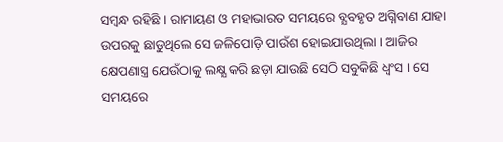ସମ୍ବନ୍ଧ ରହିଛି । ରାମାୟଣ ଓ ମହାଭାରତ ସମୟରେ ବ୍ଯବହୃତ ଅଗ୍ନିବାଣ ଯାହା ଉପରକୁ ଛାଡୁଥିଲେ ସେ ଜଳିପୋଡ଼ି ପାଉଁଶ ହୋଇଯାଉଥିଲା । ଆଜିର କ୍ଷେପଣାସ୍ତ୍ର ଯେଉଁଠାକୁ ଲକ୍ଷ୍ଯ କରି ଛଡ଼ା ଯାଉଛି ସେଠି ସବୁକିଛି ଧ୍ବଂସ । ସେ ସମୟରେ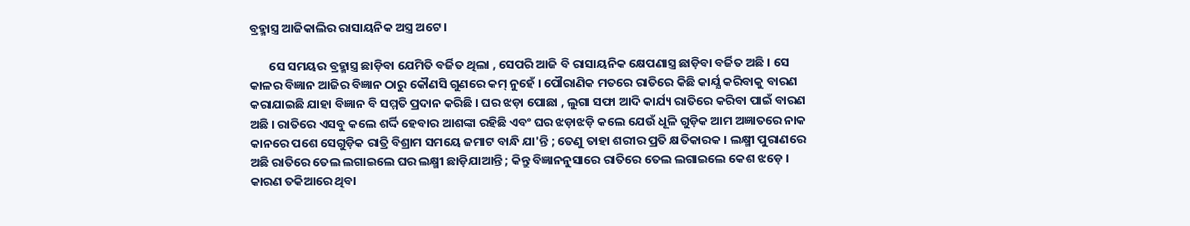ବ୍ରହ୍ମାସ୍ତ୍ର ଆଜିକାଲିର ରାସାୟନିକ ଅସ୍ତ୍ର ଅଟେ ।

       ସେ ସମୟର ବ୍ରହ୍ମାସ୍ତ୍ର ଛାଡ଼ିବା ଯେମିତି ବର୍ଜିତ ଥିଲା , ସେପରି ଆଜି ବି ରାସାୟନିକ କ୍ଷେପଣାସ୍ତ୍ର ଛାଡ଼ିବା ବର୍ଜିତ ଅଛି । ସେ କାଳର ବିଜ୍ଞାନ ଆଜିର ବିଜ୍ଞାନ ଠାରୁ କୌଣସି ଗୁଣରେ କମ୍‌ ନୁହେଁ । ପୌରାଣିକ ମତରେ ରାତିରେ କିଛି କାର୍ଯ୍ଯ କରିବାକୁ ବାରଣ କରାଯାଇଛି ଯାହା ବିଜ୍ଞାନ ବି ସମ୍ମତି ପ୍ରଦାନ କରିଛି । ଘର ଝଡ଼ା ପୋଛା , ଲୁଗା ସଫା ଆଦି କାର୍ଯ୍ୟ ରାତିରେ କରିବା ପାଇଁ ବାରଣ ଅଛି । ରାତିରେ ଏସବୁ କଲେ ଶର୍ଦ୍ଦି ହେବାର ଆଶଙ୍କା ରହିଛି ଏବଂ ଘର ଝଡ଼ାଝଡ଼ି କଲେ ଯେଉଁ ଧୂଳି ଗୁଡ଼ିକ ଆମ ଅଜ୍ଞାତରେ ନାକ କାନରେ ପଶେ ସେଗୁଡ଼ିକ ରାତ୍ରି ବିଶ୍ରାମ ସମୟେ ଜମାଟ ବାନ୍ଧି ଯା'ନ୍ତି ; ତେଣୁ ତାହା ଶରୀର ପ୍ରତି କ୍ଷତିକାରକ । ଲକ୍ଷ୍ମୀ ପୁରାଣରେ ଅଛି ରାତିରେ ତେଲ ଲଗାଇଲେ ଘର ଲକ୍ଷ୍ମୀ ଛାଡ଼ିଯାଆନ୍ତି ; କିନ୍ତୁ ବିଜ୍ଞାନନୁସାରେ ରାତିରେ ତେଲ ଲଗାଇଲେ କେଶ ଝଡ଼େ । କାରଣ ତକିଆରେ ଥିବା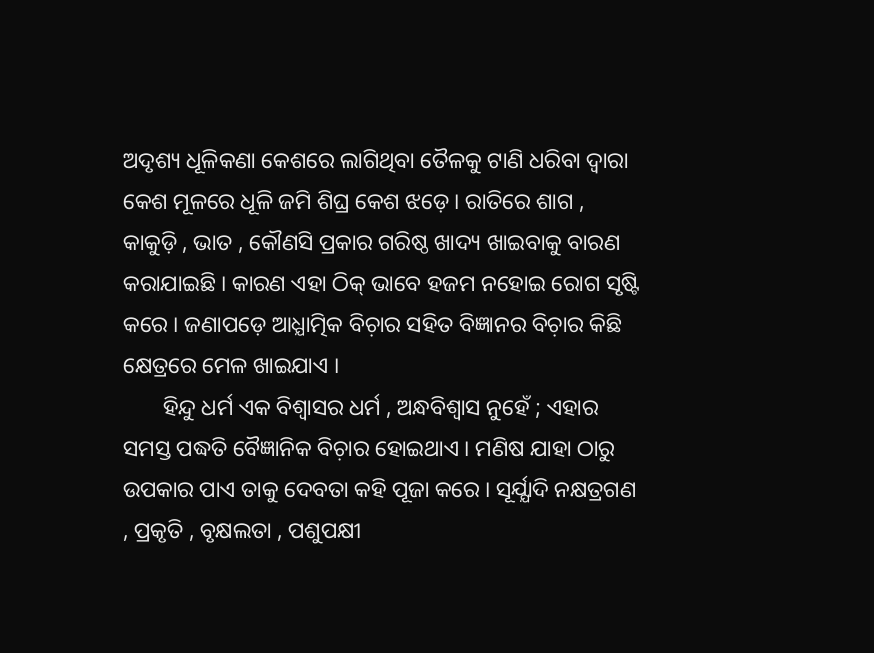ଅଦୃଶ୍ୟ ଧୂଳିକଣା କେଶରେ ଲାଗିଥିବା ତୈଳକୁ ଟାଣି ଧରିବା ଦ୍ବାରା କେଶ ମୂଳରେ ଧୂଳି ଜମି ଶିଘ୍ର କେଶ ଝଡ଼େ । ରାତିରେ ଶାଗ , କାକୁଡ଼ି , ଭାତ , କୌଣସି ପ୍ରକାର ଗରିଷ୍ଠ ଖାଦ୍ୟ ଖାଇବାକୁ ବାରଣ କରାଯାଇଛି । କାରଣ ଏହା ଠିକ୍‌ ଭାବେ ହଜମ ନହୋଇ ରୋଗ ସୃଷ୍ଟି କରେ । ଜଣାପଡ଼େ ଆଧ୍ଯାତ୍ମିକ ବିଚ଼ାର ସହିତ ବିଜ୍ଞାନର ବିଚ଼ାର କିଛି କ୍ଷେତ୍ରରେ ମେଳ ଖାଇଯାଏ ।
       ହିନ୍ଦୁ ଧର୍ମ ଏକ ବିଶ୍ବାସର ଧର୍ମ , ଅନ୍ଧବିଶ୍ୱାସ ନୁହେଁ ; ଏହାର ସମସ୍ତ ପଦ୍ଧତି ବୈଜ୍ଞାନିକ ବିଚ଼ାର ହୋଇଥାଏ । ମଣିଷ ଯାହା ଠାରୁ ଉପକାର ପାଏ ତାକୁ ଦେବତା କହି ପୂଜା କରେ । ସୂର୍ଯ୍ଯାଦି ନକ୍ଷତ୍ରଗଣ , ପ୍ରକୃତି , ବୃକ୍ଷଲତା , ପଶୁପକ୍ଷୀ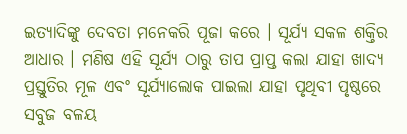ଇତ୍ୟାଦିଙ୍କୁ ଦେବତା ମନେକରି ପୂଜା କରେ । ସୂର୍ଯ୍ଯ ସକଳ ଶକ୍ତିର ଆଧାର । ମଣିଷ ଏହି ସୂର୍ଯ୍ଯ ଠାରୁ ତାପ ପ୍ରାପ୍ତ କଲା ଯାହା ଖାଦ୍ୟ ପ୍ରସ୍ତୁତିର ମୂଳ ଏବଂ ସୂର୍ଯ୍ୟାଲୋକ ପାଇଲା ଯାହା ପୃଥିବୀ ପୃଷ୍ଠରେ ସବୁଜ ବଳୟ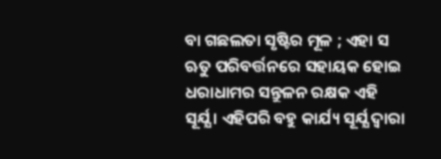ବା ଗଛଲତା ସୃଷ୍ଟିର ମୂଳ ; ଏହା ସ ଋତୁ ପରିବର୍ତ୍ତନରେ ସହାୟକ ହୋଇ ଧରାଧାମର ସନ୍ତୁଳନ ରକ୍ଷକ ଏହି ସୂର୍ଯ୍ଯ । ଏହିପରି ବହୁ କାର୍ଯ୍ୟ ସୂର୍ଯ୍ଯ ଦ୍ବାରା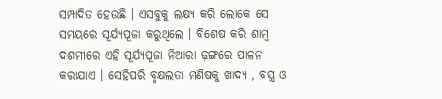ସମ୍ପାଦିତ ହେଉଛି । ଏସବୁକୁ ଲକ୍ଷ୍ଯ କରି ଲୋକେ ସେ ସମୟରେ ସୂର୍ଯ୍ୟପୂଜା କରୁଥିଲେ । ବିଶେଷ କରି ଶାମ୍ବ ଦଶମୀରେ ଏହି ସୂର୍ଯ୍ଯପୂଜା ନିଆରା ଢ଼ଙ୍ଗରେ ପାଳନ କରାଯାଏ । ସେହିପରି ବୃକ୍ଷଲତା ମଣିଷକୁ ଖାଦ୍ଯ , ବସ୍ତ୍ର ଓ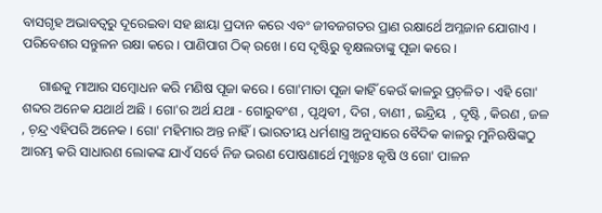ବାସଗୃହ ଅଭାବତ୍ବରୁ ଦୂରେଇବା ସହ ଛାୟା ପ୍ରଦାନ କରେ ଏବଂ ଜୀବଜଗତର ପ୍ରାଣ ରକ୍ଷାର୍ଥେ ଅମ୍ଳଜାନ ଯୋଗାଏ । ପରିବେଶର ସନ୍ତୁଳନ ରକ୍ଷା କରେ । ପାଣିପାଗ ଠିକ୍‌ ରଖେ । ସେ ଦୃଷ୍ଟିରୁ ବୃକ୍ଷଲତାଙ୍କୁ ପୂଜା କରେ ।

     ଗାଈକୁ ମାଆର ସମ୍ବୋଧନ କରି ମଣିଷ ପୂଜା କରେ । ଗୋ'ମାତା ପୂଜା କାହିଁ କେଉଁ କାଳରୁ ପ୍ରଚ଼ଳିତ । ଏହି ଗୋ' ଶବ୍ଦର ଅନେକ ଯଥାର୍ଥ ଅଛି । ଗୋ'ର ଅର୍ଥ ଯଥା - ଗୋରୁବଂଶ , ପୃଥିବୀ , ଦିଗ , ବାଣୀ , ଇନ୍ଦ୍ରିୟ  , ଦୃଷ୍ଟି , କିରଣ , ଜଳ , ଚ଼ନ୍ଦ୍ର ଏହିପରି ଅନେକ । ଗୋ' ମହିମାର ଅନ୍ତ ନାହିଁ । ଭାରତୀୟ ଧର୍ମଶାସ୍ତ୍ର ଅନୁସାରେ ବୈଦିକ କାଳରୁ ମୁନିଋଷିଙ୍କଠୁ ଆରମ୍ଭ କରି ସାଧାରଣ ଲୋକଙ୍କ ଯାଏଁ ସର୍ବେ ନିଜ ଭରଣ ପୋଷଣାର୍ଥେ ମୁଖ୍ଯତଃ କୃଷି ଓ ଗୋ' ପାଳନ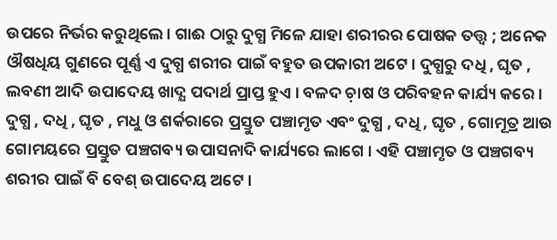ଉପରେ ନିର୍ଭର କରୁଥିଲେ । ଗାଈ ଠାରୁ ଦୁଗ୍ଧ ମିଳେ ଯାହା ଶରୀରର ପୋଷକ ତତ୍ତ୍ବ ; ଅନେକ ଔଷଧିୟ ଗୁଣରେ ପୂର୍ଣ୍ଣ ଏ ଦୁଗ୍ଧ ଶରୀର ପାଇଁ ବହୁତ ଉପକାରୀ ଅଟେ । ଦୁଗ୍ଧରୁ ଦଧି , ଘୃତ , ଲବଣୀ ଆଦି ଉପାଦେୟ ଖାଦ୍ଯ ପଦାର୍ଥ ପ୍ରାପ୍ତ ହୁଏ । ବଳଦ ଚ଼ାଷ ଓ ପରିବହନ କାର୍ଯ୍ୟ କରେ । ଦୁଗ୍ଧ , ଦଧି , ଘୃତ , ମଧୁ ଓ ଶର୍କରାରେ ପ୍ରସ୍ତୁତ ପଞ୍ଚାମୃତ ଏବଂ ଦୁଗ୍ଧ , ଦଧି , ଘୃତ , ଗୋମୂତ୍ର ଆଉ ଗୋମୟରେ ପ୍ରସ୍ତୁତ ପଞ୍ଚଗବ୍ୟ ଉପାସନାଦି କାର୍ଯ୍ୟରେ ଲାଗେ । ଏହି ପଞ୍ଚାମୃତ ଓ ପଞ୍ଚଗବ୍ୟ ଶରୀର ପାଇଁ ବି ବେଶ୍‌ ଉପାଦେୟ ଅଟେ ।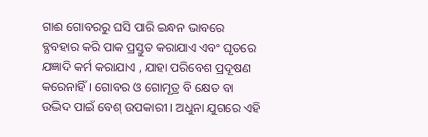ଗାଈ ଗୋବରରୁ ଘସି ପାରି ଇନ୍ଧନ ଭାବରେ ବ୍ଯବହାର କରି ପାକ ପ୍ରସ୍ତୁତ କରାଯାଏ ଏବଂ ଘୃତରେ ଯଜ୍ଞାଦି କର୍ମ କରାଯାଏ , ଯାହା ପରିବେଶ ପ୍ରଦୂଷଣ କରେନାହିଁ । ଗୋବର ଓ ଗୋମୂତ୍ର ବି କ୍ଷେତ ବା ଉଦ୍ଭିଦ ପାଇଁ ବେଶ୍‌ ଉପକାରୀ । ଅଧୁନା ଯୁଗରେ ଏହି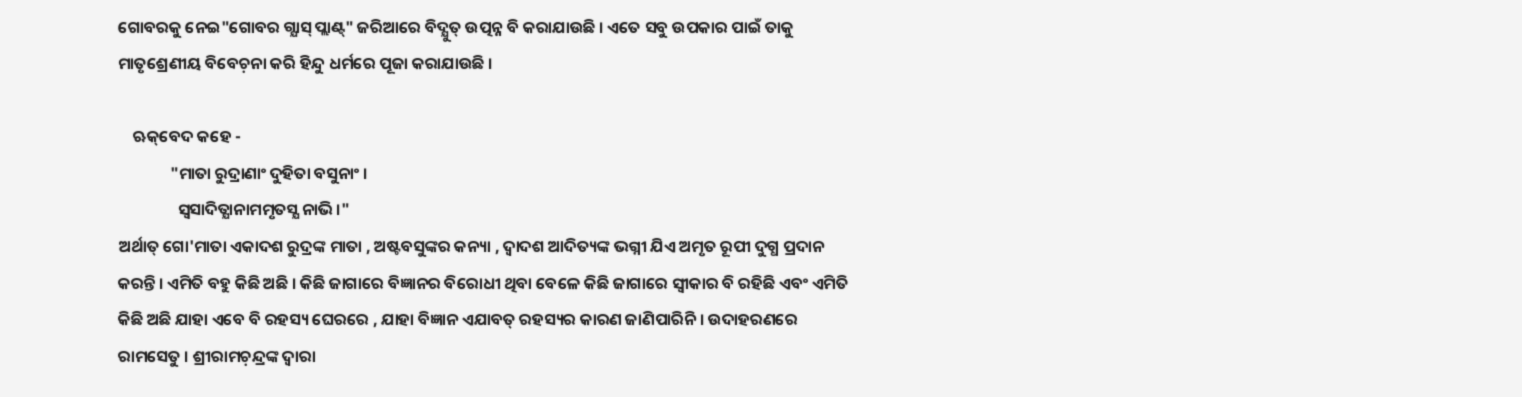ଗୋବରକୁ ନେଇ"ଗୋବର ଗ୍ଯାସ୍‌ ପ୍ଲାଣ୍ଟ୍‌" ଜରିଆରେ ବିଦ୍ଯୁତ୍‌ ଉତ୍ପନ୍ନ ବି କରାଯାଉଛି । ଏତେ ସବୁ ଉପକାର ପାଇଁ ତାକୁ ମାତୃଶ୍ରେଣୀୟ ବିବେଚ଼ନା କରି ହିନ୍ଦୁ ଧର୍ମରେ ପୂଜା କରାଯାଉଛି ।

    ଋକ୍‌ବେଦ କହେ -
              "ମାତା ରୁଦ୍ରାଣାଂ ଦୁହିତା ବସୁନାଂ ।
                ସ୍ବସାଦିତ୍ଯାନାମମୃତସ୍ଯ ନାଭି ।"
ଅର୍ଥାତ୍‌ ଗୋ'ମାତା ଏକାଦଶ ରୁଦ୍ରଙ୍କ ମାତା , ଅଷ୍ଟବସୁଙ୍କର କନ୍ୟା , ଦ୍ବାଦଶ ଆଦିତ୍ୟଙ୍କ ଭଗ୍ନୀ ଯିଏ ଅମୃତ ରୂପୀ ଦୁଗ୍ଧ ପ୍ରଦାନ କରନ୍ତି । ଏମିତି ବହୁ କିଛି ଅଛି । କିଛି ଜାଗାରେ ବିଜ୍ଞାନର ବିରୋଧୀ ଥିବା ବେଳେ କିଛି ଜାଗାରେ ସ୍ବୀକାର ବି ରହିଛି ଏବଂ ଏମିତି କିଛି ଅଛି ଯାହା ଏବେ ବି ରହସ୍ୟ ଘେରରେ , ଯାହା ବିଜ୍ଞାନ ଏଯାବତ୍‌ ରହସ୍ୟର କାରଣ ଜାଣିପାରିନି । ଉଦାହରଣରେ ରାମସେତୁ । ଶ୍ରୀରାମଚ଼ନ୍ଦ୍ରଙ୍କ ଦ୍ବାରା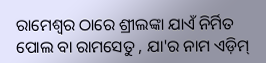ରାମେଶ୍ୱର ଠାରେ ଶ୍ରୀଲଙ୍କା ଯାଏଁ ନିର୍ମିତ ପୋଲ ବା ରାମସେତୁ , ଯା'ର ନାମ ଏଡ଼ିମ୍‌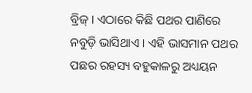ବ୍ରିଜ୍‌ । ଏଠାରେ କିଛି ପଥର ପାଣିରେ ନବୁଡ଼ି ଭାସିଥାଏ । ଏହି ଭାସମାନ ପଥର ପଛର ରହସ୍ୟ ବହୁକାଳରୁ ଅଧ୍ୟୟନ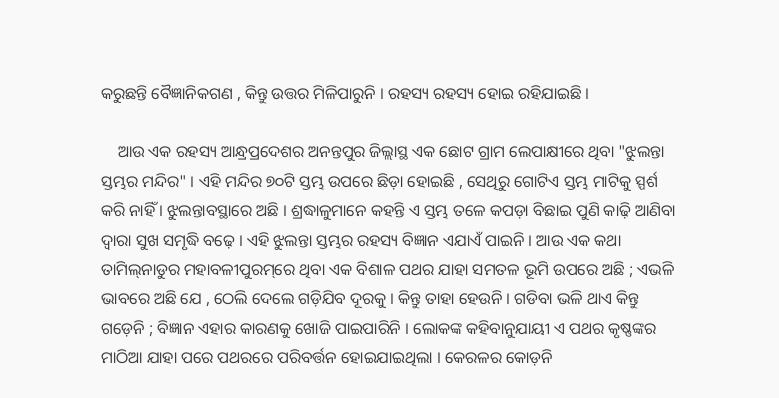କରୁଛନ୍ତି ବୈଜ୍ଞାନିକଗଣ , କିନ୍ତୁ ଉତ୍ତର ମିଳିପାରୁନି । ରହସ୍ୟ ରହସ୍ୟ ହୋଇ ରହିଯାଇଛି ।

    ଆଉ ଏକ ରହସ୍ୟ ଆନ୍ଧ୍ରପ୍ରଦେଶର ଅନନ୍ତପୁର ଜିଲ୍ଲାସ୍ଥ ଏକ ଛୋଟ ଗ୍ରାମ ଲେପାକ୍ଷୀରେ ଥିବା "ଝୁଲନ୍ତା ସ୍ତମ୍ଭର ମନ୍ଦିର" । ଏହି ମନ୍ଦିର ୭୦ଟି ସ୍ତମ୍ଭ ଉପରେ ଛିଡ଼ା ହୋଇଛି , ସେଥିରୁ ଗୋଟିଏ ସ୍ତମ୍ଭ ମାଟିକୁ ସ୍ପର୍ଶ କରି ନାହିଁ । ଝୁଲନ୍ତାବସ୍ଥାରେ ଅଛି । ଶ୍ରଦ୍ଧାଳୁମାନେ କହନ୍ତି ଏ ସ୍ତମ୍ଭ ତଳେ କପଡ଼ା ବିଛାଇ ପୁଣି କାଢ଼ି ଆଣିବା ଦ୍ବାରା ସୁଖ ସମୃଦ୍ଧି ବଢ଼େ । ଏହି ଝୁଲନ୍ତା ସ୍ତମ୍ଭର ରହସ୍ୟ ବିଜ୍ଞାନ ଏଯାଏଁ ପାଇନି । ଆଉ ଏକ କଥା ତାମିଲ୍‌ନାଡୁର ମହାବଳୀପୁରମ୍‌ରେ ଥିବା ଏକ ବିଶାଳ ପଥର ଯାହା ସମତଳ ଭୂମି ଉପରେ ଅଛି ; ଏଭଳି ଭାବରେ ଅଛି ଯେ , ଠେଲି ଦେଲେ ଗଡ଼ିଯିବ ଦୂରକୁ । କିନ୍ତୁ ତାହା ହେଉନି । ଗଡିବା ଭଳି ଥାଏ କିନ୍ତୁ ଗଡ଼େନି ; ବିଜ୍ଞାନ ଏହାର କାରଣକୁ ଖୋଜି ପାଇପାରିନି । ଲୋକଙ୍କ କହିବାନୁଯାୟୀ ଏ ପଥର କୃଷ୍ଣଙ୍କର ମାଠିଆ ଯାହା ପରେ ପଥରରେ ପରିବର୍ତ୍ତନ ହୋଇଯାଇଥିଲା । କେରଳର କୋଡ଼ନି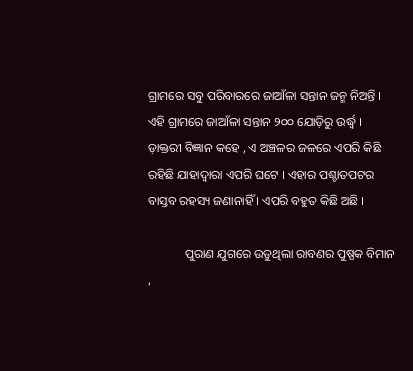ଗ୍ରାମରେ ସବୁ ପରିବାରରେ ଜାଆଁଳା ସନ୍ତାନ ଜନ୍ମ ନିଅନ୍ତି । ଏହି ଗ୍ରାମରେ ଜାଆଁଳା ସନ୍ତାନ ୨୦୦ ଯୋଡ଼ିରୁ ଉର୍ଦ୍ଧ୍ବ । ଡ଼ାକ୍ତରୀ ବିଜ୍ଞାନ କହେ , ଏ ଅଞ୍ଚଳର ଜଳରେ ଏପରି କିଛି ରହିଛି ଯାହାଦ୍ୱାରା ଏପରି ଘଟେ । ଏହାର ପଶ୍ଚାତପଟର ବାସ୍ତବ ରହସ୍ୟ ଜଣାନାହିଁ । ଏପରି ବହୁତ କିଛି ଅଛି ।

            ପୁରାଣ ଯୁଗରେ ଉଡୁଥିଲା ରାବଣର ପୁଷ୍ପକ ବିମାନ ,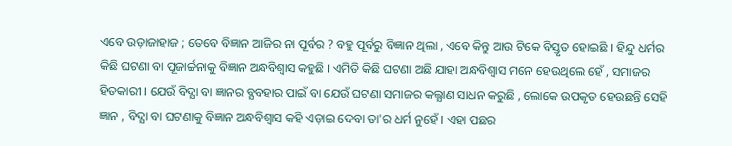ଏବେ ଉଡ଼ାଜାହାଜ ; ତେବେ ବିଜ୍ଞାନ ଆଜିର ନା ପୂର୍ବର ? ବହୁ ପୂର୍ବରୁ ବିଜ୍ଞାନ ଥିଲା , ଏବେ କିନ୍ତୁ ଆଉ ଟିକେ ବିସ୍ତୃତ ହୋଇଛି । ହିନ୍ଦୁ ଧର୍ମର କିଛି ଘଟଣା ବା ପୂଜାର୍ଚ୍ଚନାକୁ ବିଜ୍ଞାନ ଅନ୍ଧବିଶ୍ୱାସ କହୁଛି । ଏମିତି କିଛି ଘଟଣା ଅଛି ଯାହା ଅନ୍ଧବିଶ୍ୱାସ ମନେ ହେଉଥିଲେ ହେଁ , ସମାଜର ହିତକାରୀ । ଯେଉଁ ବିଦ୍ଯା ବା ଜ୍ଞାନର ବ୍ଯବହାର ପାଇଁ ବା ଯେଉଁ ଘଟଣା ସମାଜର କଲ୍ଯାଣ ସାଧନ କରୁଛି , ଲୋକେ ଉପକୃତ ହେଉଛନ୍ତି ସେହି ଜ୍ଞାନ , ବିଦ୍ଯା ବା ଘଟଣାକୁ ବିଜ୍ଞାନ ଅନ୍ଧବିଶ୍ୱାସ କହି ଏଡ଼ାଇ ଦେବା ତା'ର ଧର୍ମ ନୁହେଁ । ଏହା ପଛର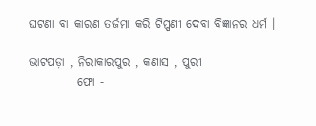ଘଟଣା ବା କାରଣ ତର୍ଜମା କରି ଟିପ୍ପଣୀ ଦେବା ବିଜ୍ଞାନର ଧର୍ମ ।

ଭାଟପଡ଼ା , ନିରାକାରପୁର , କଣାସ , ପୁରୀ
          ଫୋ -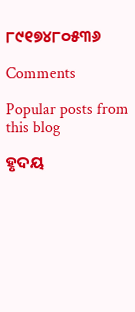୮୯୧୭୪୮୦୫୩୬

Comments

Popular posts from this blog

ହୃଦୟ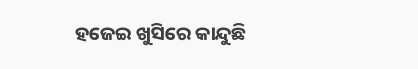ହଜେଇ ଖୁସିରେ କାନ୍ଦୁଛି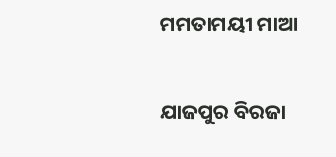ମମତାମୟୀ ମାଆ

ଯାଜପୁର ବିରଜା